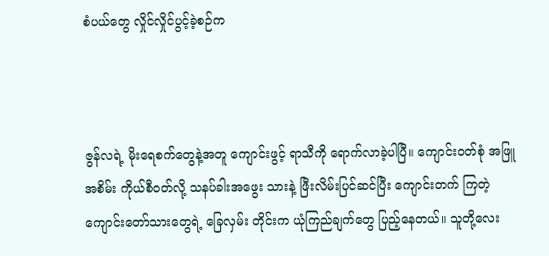စံပယ်တွေ လှိုင်လှိုင်ပွင့်ခဲ့စဉ်က



ဇွန်လရဲ့ မိုးရေစက်တွေနဲ့အတူ ကျောင်းဖွင့် ရာသီကို ရောက်လာခဲ့ပါပြီ။ ကျောင်းဝတ်စုံ အဖြူအစိမ်း ကိုယ်စီဝတ်လို့ သနပ်ခါးအဖွေး သားနဲ့ ဖြီးလိမ်းပြင်ဆင်ပြီး ကျောင်းတက် ကြတဲ့ ကျောင်းတော်သားတွေရဲ့ ခြေလှမ်း တိုင်းက ယုံကြည်ချက်တွေ ပြည့်နေတယ်။ သူတို့လေး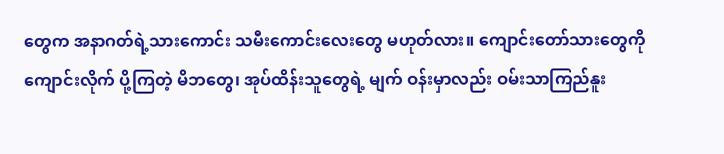တွေက အနာဂတ်ရဲ့သားကောင်း သမီးကောင်းလေးတွေ မဟုတ်လား။ ကျောင်းတော်သားတွေကို ကျောင်းလိုက် ပို့ကြတဲ့ မိဘတွေ၊ အုပ်ထိန်းသူတွေရဲ့ မျက် ဝန်းမှာလည်း ဝမ်းသာကြည်နူး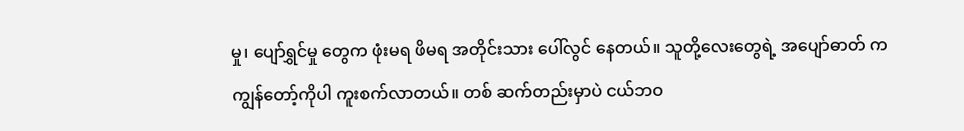မှု၊ ပျော်ရွှင်မှု တွေက ဖုံးမရ ဖိမရ အတိုင်းသား ပေါ်လွင် နေတယ်။ သူတို့လေးတွေရဲ့ အပျော်ဓာတ် က ကျွန်တော့်ကိုပါ ကူးစက်လာတယ်။ တစ် ဆက်တည်းမှာပဲ ငယ်ဘဝ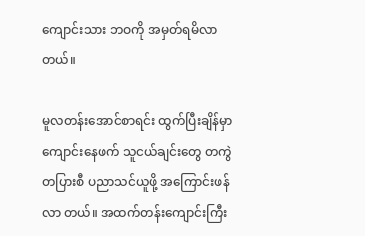ကျောင်းသား ဘဝကို အမှတ်ရမိလာတယ်။

မူလတန်းအောင်စာရင်း ထွက်ပြီးချိန်မှာ ကျောင်းနေဖက် သူငယ်ချင်းတွေ တကွဲတပြားစီ ပညာသင်ယူဖို့ အကြောင်းဖန်လာ တယ်။ အထက်တန်းကျောင်းကြီး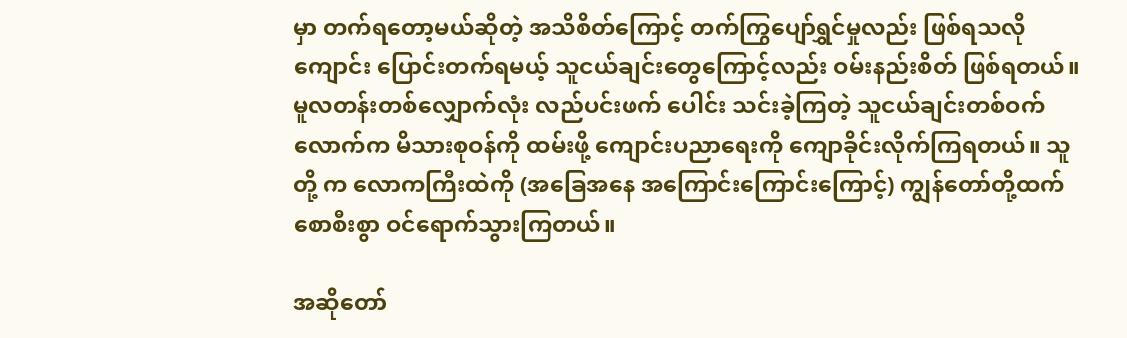မှာ တက်ရတော့မယ်ဆိုတဲ့ အသိစိတ်ကြောင့် တက်ကြွပျော်ရွှင်မှုလည်း ဖြစ်ရသလို ကျောင်း ပြောင်းတက်ရမယ့် သူငယ်ချင်းတွေကြောင့်လည်း ဝမ်းနည်းစိတ် ဖြစ်ရတယ်။ မူလတန်းတစ်လျှောက်လုံး လည်ပင်းဖက် ပေါင်း သင်းခဲ့ကြတဲ့ သူငယ်ချင်းတစ်ဝက်လောက်က မိသားစုဝန်ကို ထမ်းဖို့ ကျောင်းပညာရေးကို ကျောခိုင်းလိုက်ကြရတယ်။ သူတို့ က လောကကြီးထဲကို (အခြေအနေ အကြောင်းကြောင်းကြောင့်) ကျွန်တော်တို့ထက် စောစီးစွာ ဝင်ရောက်သွားကြတယ်။

အဆိုတော်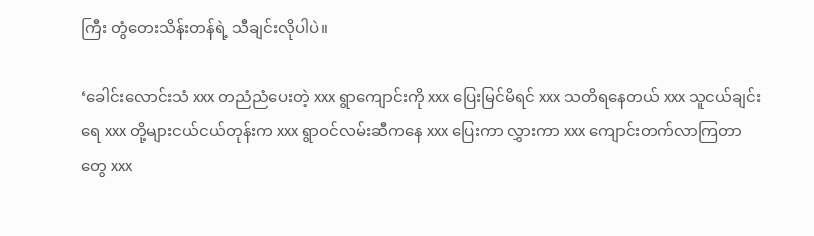ကြီး တွံတေးသိန်းတန်ရဲ့ သီချင်းလိုပါပဲ။

‘ခေါင်းလောင်းသံ xxx တညံညံပေးတဲ့ xxx ရွာကျောင်းကို xxx ပြေးမြင်မိရင် xxx သတိရနေတယ် xxx သူငယ်ချင်းရေ xxx တို့များငယ်ငယ်တုန်းက xxx ရွာဝင်လမ်းဆီကနေ xxx ပြေးကာ လွှားကာ xxx ကျောင်းတက်လာကြတာတွေ xxx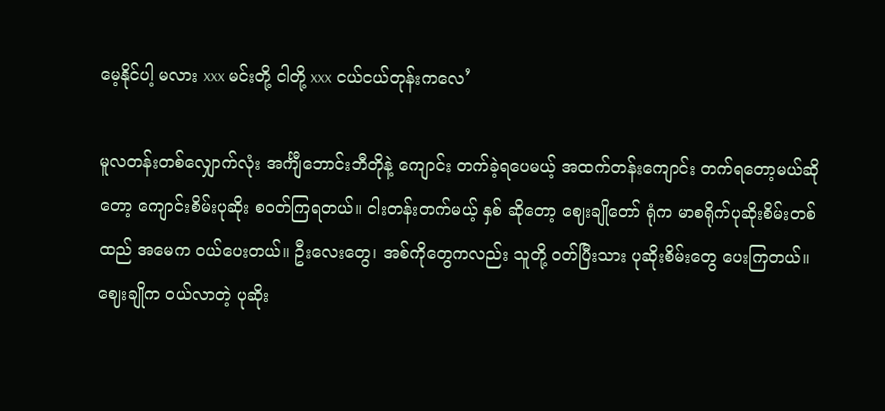မေ့နိုင်ပါ့ မလား xxx မင်းတို့ ငါတို့ xxx ငယ်ငယ်တုန်းကလေ’

မူလတန်းတစ်လျှောက်လုံး အင်္ကျီဘောင်းဘီတိုနဲ့ ကျောင်း တက်ခဲ့ရပေမယ့် အထက်တန်းကျောင်း တက်ရတော့မယ်ဆို တော့ ကျောင်းစိမ်းပုဆိုး စဝတ်ကြရတယ်။ ငါးတန်းတက်မယ့် နှစ် ဆိုတော့ ဈေးချိုတော် ရုံက မာစရိုက်ပုဆိုးစိမ်းတစ်ထည် အမေက ဝယ်ပေးတယ်။ ဦးလေးတွေ၊ အစ်ကိုတွေကလည်း သူတို့ ဝတ်ပြီးသား ပုဆိုးစိမ်းတွေ ပေးကြတယ်။ ဈေးချိုက ဝယ်လာတဲ့ ပုဆိုး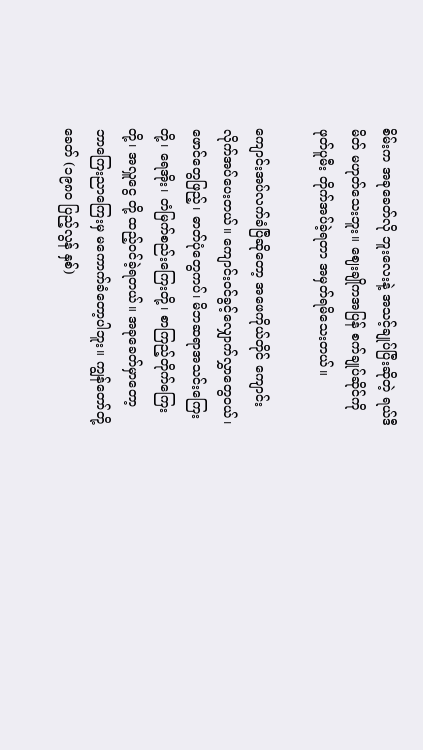စိမ်းက အခုခေတ်လို ဘူးလေးနဲ့ အသင့်ချုပ်ပြီးဆိုတဲ့ ရယ်ဒီ မိတ် မဟုတ်သေးဘူး။ ဈေးချိုကအပြန် စက်ချုပ်ဆိုင်ကို ဖုတ်ပူမီး တိုက်အပ်ခဲ့ရတာ အမှတ်ရမိသေးတယ်။

ကျောင်းအပ်လက်ခံပြီဆိုတော့ အဖေကိုယ်တိုင် ကျောင်း လိုက်အပ်ပေးတယ်။ ကျောင်းဝင်ခွင့်လျှောက်လွှာတွေဝယ်၊ ဖောင်တွေဖြည့်၊ ဓာတ်ပုံတွေကပ်၊ မိဘဆရာအသင်းကြေးတို့၊ ရေအိုး၊ တံမြက်စည်းကြေးတို့၊ စာကြည့်တိုက်ကြေးတို့၊ အလှူငွေ တို့ ထည့်ဝင်ခဲ့ရတယ်။ အခုခေတ်မှာတော့ ဘာကြေးညာကြေးမှ မကောက်ခံတော့ပါဘူး။ ကျွန်တော်တို့ခေတ် (၁၉၈ဝ ပြည့်လွန် နှစ်)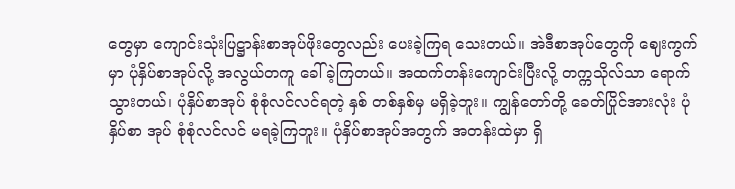တွေမှာ ကျောင်းသုံးပြဋ္ဌာန်းစာအုပ်ဖိုးတွေလည်း ပေးခဲ့ကြရ သေးတယ်။ အဲဒီစာအုပ်တွေကို ဈေးကွက်မှာ ပုံနှိပ်စာအုပ်လို့ အလွယ်တကူ ခေါ်ခဲ့ကြတယ်။ အထက်တန်းကျောင်းပြီးလို့ တက္ကသိုလ်သာ ရောက်သွားတယ်၊ ပုံနှိပ်စာအုပ် စုံစုံလင်လင်ရတဲ့ နှစ် တစ်နှစ်မှ မရှိခဲ့ဘူး။ ကျွန်တော်တို့ ခေတ်ပြိုင်အားလုံး ပုံနှိပ်စာ အုပ် စုံစုံလင်လင် မရခဲ့ကြဘူး။ ပုံနှိပ်စာအုပ်အတွက် အတန်းထဲမှာ ရှိ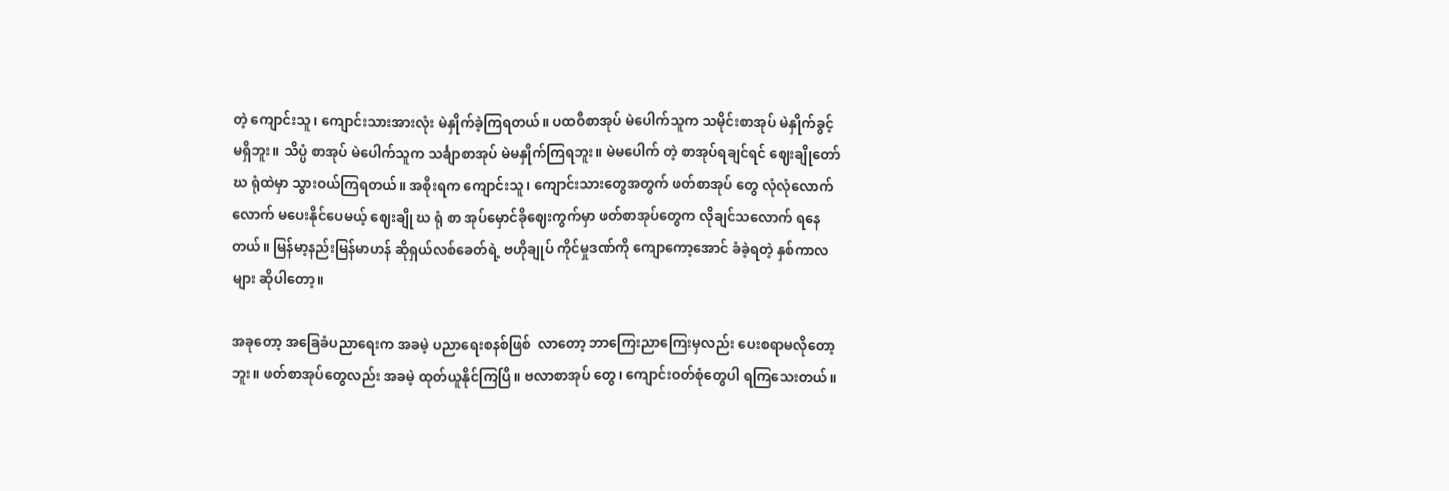တဲ့ ကျောင်းသူ၊ ကျောင်းသားအားလုံး မဲနှိုက်ခဲ့ကြရတယ်။ ပထဝီစာအုပ် မဲပေါက်သူက သမိုင်းစာအုပ် မဲနှိုက်ခွင့်မရှိဘူး။ သိပ္ပံ စာအုပ် မဲပေါက်သူက သင်္ချာစာအုပ် မဲမနှိုက်ကြရဘူး။ မဲမပေါက် တဲ့ စာအုပ်ရချင်ရင် ဈေးချိုတော် ဃ ရုံထဲမှာ သွားဝယ်ကြရတယ်။ အစိုးရက ကျောင်းသူ၊ ကျောင်းသားတွေအတွက် ဖတ်စာအုပ် တွေ လုံလုံလောက်လောက် မပေးနိုင်ပေမယ့် ဈေးချို ဃ ရုံ စာ အုပ်မှောင်ခိုဈေးကွက်မှာ ဖတ်စာအုပ်တွေက လိုချင်သလောက် ရနေတယ်။ မြန်မာ့နည်းမြန်မာဟန် ဆိုရှယ်လစ်ခေတ်ရဲ့ ဗဟိုချုပ် ကိုင်မှုဒဏ်ကို ကျောကော့အောင် ခံခဲ့ရတဲ့ နှစ်ကာလများ ဆိုပါတော့။

အခုတော့ အခြေခံပညာရေးက အခမဲ့ ပညာရေးစနစ်ဖြစ်  လာတော့ ဘာကြေးညာကြေးမှလည်း ပေးစရာမလိုတော့ဘူး။ ဖတ်စာအုပ်တွေလည်း အခမဲ့ ထုတ်ယူနိုင်ကြပြီ။ ဗလာစာအုပ် တွေ၊ ကျောင်းဝတ်စုံတွေပါ ရကြသေးတယ်။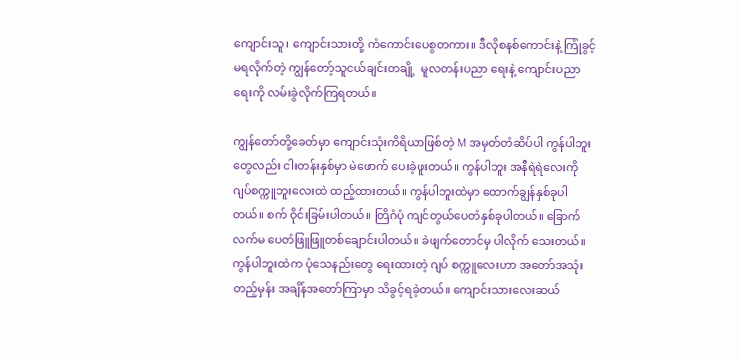ကျောင်းသူ၊ ကျောင်းသားတို့ ကံကောင်းပေစွတကား။ ဒီလိုစနစ်ကောင်းနဲ့ ကြုံခွင့်မရလိုက်တဲ့ ကျွန်တော့်သူငယ်ချင်းတချို့  မူလတန်းပညာ ရေးနဲ့ ကျောင်းပညာရေးကို လမ်းခွဲလိုက်ကြရတယ်။

ကျွန်တော်တို့ခေတ်မှာ ကျောင်းသုံးကိရိယာဖြစ်တဲ့ M အမှတ်တံဆိပ်ပါ ကွန်ပါဘူးတွေလည်း ငါးတန်းနှစ်မှာ မဲဖောက် ပေးခဲ့ဖူးတယ်။ ကွန်ပါဘူး အနီရဲရဲလေးကို ဂျပ်စက္ကူဘူးလေးထဲ ထည့်ထားတယ်။ ကွန်ပါဘူးထဲမှာ ထောက်ချွန်နှစ်ခုပါတယ်။ စက် ဝိုင်းခြမ်းပါတယ်။ တြိဂံပုံ ကျင်တွယ်ပေတံနှစ်ခုပါတယ်။ ခြောက် လက်မ ပေတံဖြူဖြူတစ်ချောင်းပါတယ်။ ခဲဖျက်တောင်မှ ပါလိုက် သေးတယ်။ ကွန်ပါဘူးထဲက ပုံသေနည်းတွေ ရေးထားတဲ့ ဂျပ် စက္ကူလေးဟာ အတော်အသုံးတည့်မှန်း အချိန်အတော်ကြာမှာ သိခွင့်ရခဲ့တယ်။ ကျောင်းသားလေးဆယ်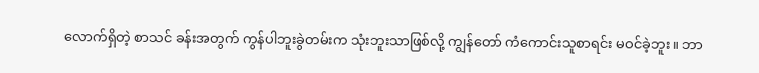လောက်ရှိတဲ့ စာသင် ခန်းအတွက် ကွန်ပါဘူးခွဲတမ်းက သုံးဘူးသာဖြစ်လို့ ကျွန်တော် ကံကောင်းသူစာရင်း မဝင်ခဲ့ဘူး။ ဘာ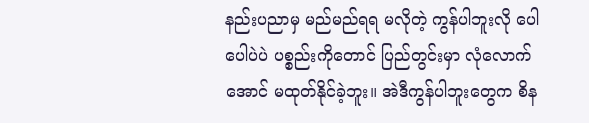နည်းပညာမှ မည်မည်ရရ မလိုတဲ့ ကွန်ပါဘူးလို ပေါပေါပဲပဲ ပစ္စည်းကိုတောင် ပြည်တွင်းမှာ လုံလောက်အောင် မထုတ်နိုင်ခဲ့ဘူး။ အဲဒီကွန်ပါဘူးတွေက စိန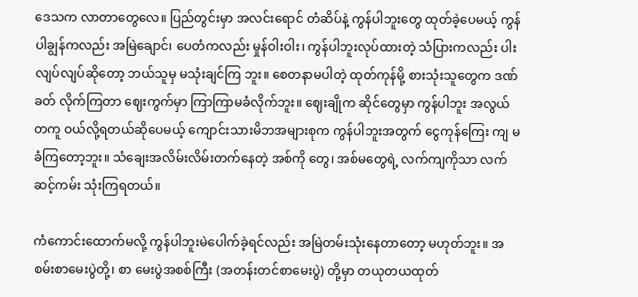ဒေသက လာတာတွေလေ။ ပြည်တွင်းမှာ အလင်းရောင် တံဆိပ်နဲ့ ကွန်ပါဘူးတွေ ထုတ်ခဲ့ပေမယ့် ကွန်ပါချွန်ကလည်း အမြဲချောင်၊ ပေတံကလည်း မှုန်ဝါးဝါး၊ ကွန်ပါဘူးလုပ်ထားတဲ့ သံပြားကလည်း ပါးလျပ်လျပ်ဆိုတော့ ဘယ်သူမှ မသုံးချင်ကြ ဘူး။ စေတနာမပါတဲ့ ထုတ်ကုန်မို့ စားသုံးသူတွေက ဒဏ်ခတ် လိုက်ကြတာ ဈေးကွက်မှာ ကြာကြာမခံလိုက်ဘူး။ ဈေးချိုက ဆိုင်တွေမှာ ကွန်ပါဘူး အလွယ်တကူ ဝယ်လို့ရတယ်ဆိုပေမယ့် ကျောင်းသားမိဘအများစုက ကွန်ပါဘူးအတွက် ငွေကုန်ကြေး ကျ မခံကြတော့ဘူး။ သံချေးအလိမ်းလိမ်းတက်နေတဲ့ အစ်ကို တွေ၊ အစ်မတွေရဲ့ လက်ကျကိုသာ လက်ဆင့်ကမ်း သုံးကြရတယ်။

ကံကောင်းထောက်မလို့ ကွန်ပါဘူးမဲပေါက်ခဲ့ရင်လည်း အမြဲတမ်းသုံးနေတာတော့ မဟုတ်ဘူး။ အစမ်းစာမေးပွဲတို့၊ စာ မေးပွဲအစစ်ကြီး (အတန်းတင်စာမေးပွဲ) တို့မှာ တယုတယထုတ်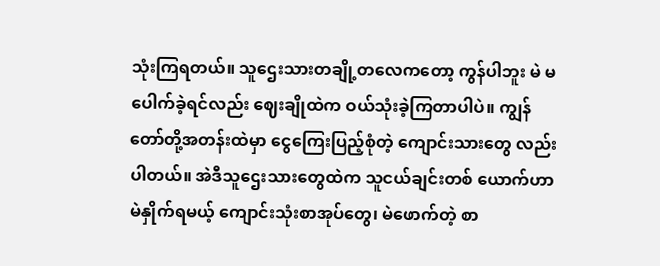သုံးကြရတယ်။ သူဌေးသားတချို့တလေကတော့ ကွန်ပါဘူး မဲ မပေါက်ခဲ့ရင်လည်း ဈေးချိုထဲက ဝယ်သုံးခဲ့ကြတာပါပဲ။ ကျွန် တော်တို့အတန်းထဲမှာ ငွေကြေးပြည့်စုံတဲ့ ကျောင်းသားတွေ လည်း ပါတယ်။ အဲဒီသူဌေးသားတွေထဲက သူငယ်ချင်းတစ် ယောက်ဟာ မဲနှိုက်ရမယ့် ကျောင်းသုံးစာအုပ်တွေ၊ မဲဖောက်တဲ့ စာ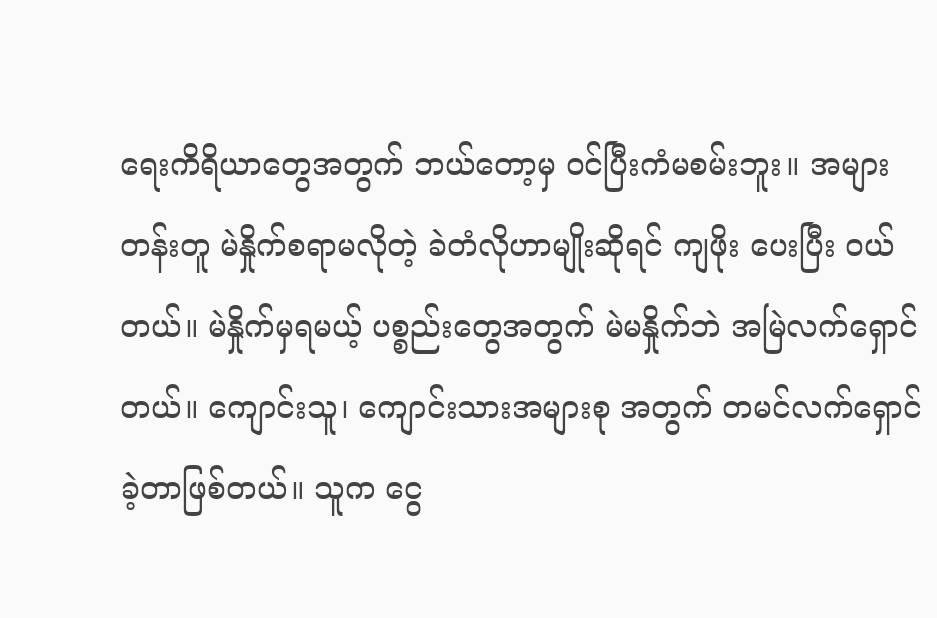ရေးကိရိယာတွေအတွက် ဘယ်တော့မှ ဝင်ပြီးကံမစမ်းဘူး။ အများတန်းတူ မဲနှိုက်စရာမလိုတဲ့ ခဲတံလိုဟာမျိုးဆိုရင် ကျဖိုး ပေးပြီး ဝယ်တယ်။ မဲနှိုက်မှရမယ့် ပစ္စည်းတွေအတွက် မဲမနှိုက်ဘဲ အမြဲလက်ရှောင်တယ်။ ကျောင်းသူ၊ ကျောင်းသားအများစု အတွက် တမင်လက်ရှောင်ခဲ့တာဖြစ်တယ်။ သူက ငွေ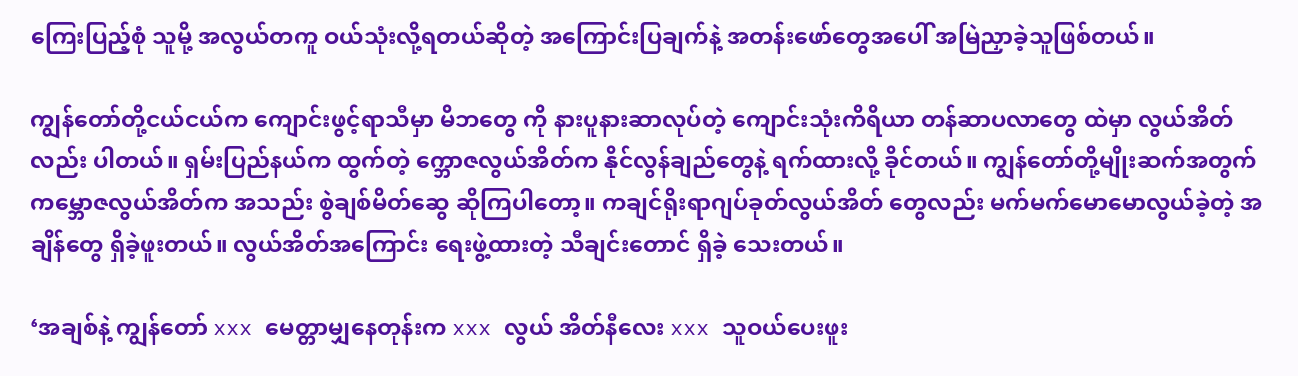ကြေးပြည့်စုံ သူမို့ အလွယ်တကူ ဝယ်သုံးလို့ရတယ်ဆိုတဲ့ အကြောင်းပြချက်နဲ့ အတန်းဖော်တွေအပေါ် အမြဲညှာခဲ့သူဖြစ်တယ်။

ကျွန်တော်တို့ငယ်ငယ်က ကျောင်းဖွင့်ရာသီမှာ မိဘတွေ ကို နားပူနားဆာလုပ်တဲ့ ကျောင်းသုံးကိရိယာ တန်ဆာပလာတွေ ထဲမှာ လွယ်အိတ်လည်း ပါတယ်။ ရှမ်းပြည်နယ်က ထွက်တဲ့ က္ဘောဇလွယ်အိတ်က နိုင်လွန်ချည်တွေနဲ့ ရက်ထားလို့ ခိုင်တယ်။ ကျွန်တော်တို့မျိုးဆက်အတွက် ကမ္ဘောဇလွယ်အိတ်က အသည်း စွဲချစ်မိတ်ဆွေ ဆိုကြပါတော့။ ကချင်ရိုးရာဂျပ်ခုတ်လွယ်အိတ် တွေလည်း မက်မက်မောမောလွယ်ခဲ့တဲ့ အချိန်တွေ ရှိခဲ့ဖူးတယ်။ လွယ်အိတ်အကြောင်း ရေးဖွဲ့ထားတဲ့ သီချင်းတောင် ရှိခဲ့ သေးတယ်။

‘အချစ်နဲ့ ကျွန်တော် xxx မေတ္တာမျှနေတုန်းက xxx လွယ် အိတ်နီလေး xxx သူဝယ်ပေးဖူး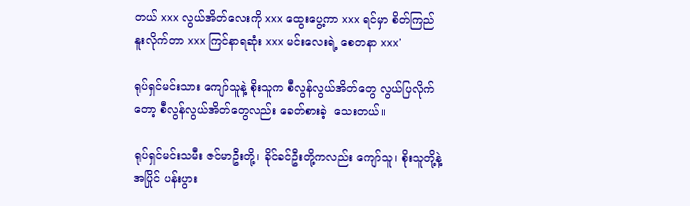တယ် xxx လွယ်အိတ်လေးကို xxx ထွေးပွေ့ကာ xxx ရင်မှာ စိတ်ကြည်နူးလိုက်တာ xxx ကြင်နာရဆုံး xxx မင်းလေးရဲ့ စေတနာ xxx’

ရုပ်ရှင်မင်းသား ကျော်သူနဲ့ စိုးသူက စီလွန်လွယ်အိတ်တွေ လွယ်ပြလိုက်တော့ စီလွန်လွယ်အိတ်တွေလည်း ခေတ်စားခဲ့  သေးတယ်။

ရုပ်ရှင်မင်းသမီး ဇင်မာဦးတို့၊ ခိုင်ခင်ဦးတို့ကလည်း ကျော်သူ၊ စိုးသူတို့နဲ့ အပြိုင် ပန်းပွား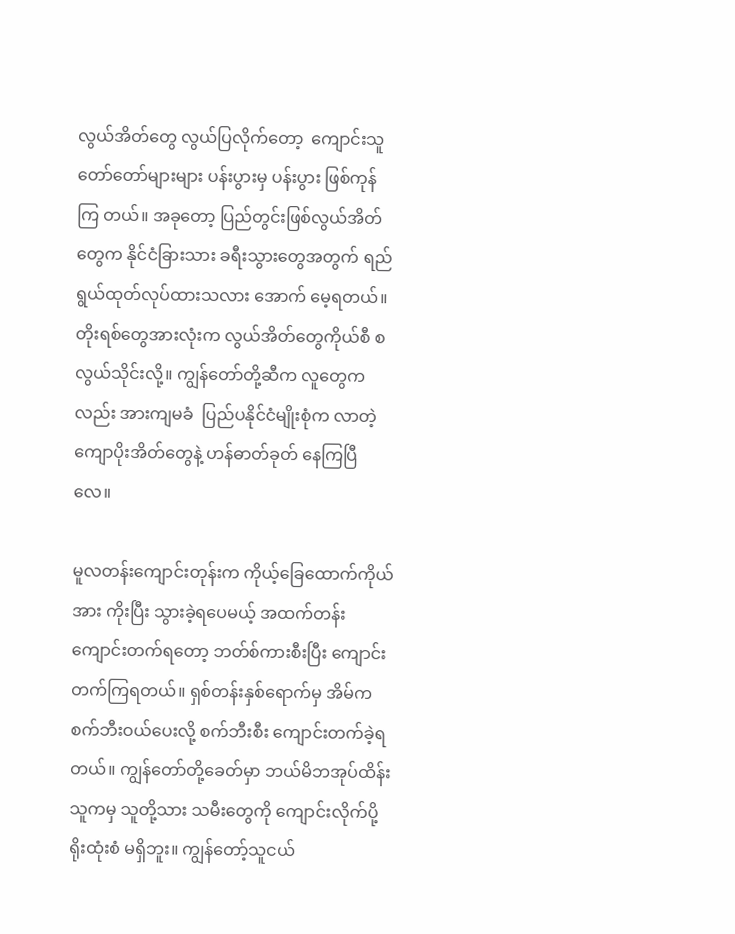လွယ်အိတ်တွေ လွယ်ပြလိုက်တော့  ကျောင်းသူတော်တော်များများ ပန်းပွားမှ ပန်းပွား ဖြစ်ကုန်ကြ တယ်။ အခုတော့ ပြည်တွင်းဖြစ်လွယ်အိတ်တွေက နိုင်ငံခြားသား ခရီးသွားတွေအတွက် ရည်ရွယ်ထုတ်လုပ်ထားသလား အောက် မေ့ရတယ်။ တိုးရစ်တွေအားလုံးက လွယ်အိတ်တွေကိုယ်စီ စလွယ်သိုင်းလို့။ ကျွန်တော်တို့ဆီက လူတွေကလည်း အားကျမခံ  ပြည်ပနိုင်ငံမျိုးစုံက လာတဲ့ ကျောပိုးအိတ်တွေနဲ့ ဟန်ဓာတ်ခုတ် နေကြပြီလေ။

မူလတန်းကျောင်းတုန်းက ကိုယ့်ခြေထောက်ကိုယ်အား ကိုးပြီး သွားခဲ့ရပေမယ့် အထက်တန်းကျောင်းတက်ရတော့ ဘတ်စ်ကားစီးပြီး ကျောင်းတက်ကြရတယ်။ ရှစ်တန်းနှစ်ရောက်မှ အိမ်က စက်ဘီးဝယ်ပေးလို့ စက်ဘီးစီး ကျောင်းတက်ခဲ့ရတယ်။ ကျွန်တော်တို့ခေတ်မှာ ဘယ်မိဘအုပ်ထိန်းသူကမှ သူတို့သား သမီးတွေကို ကျောင်းလိုက်ပို့ရိုးထုံးစံ မရှိဘူး။ ကျွန်တော့်သူငယ်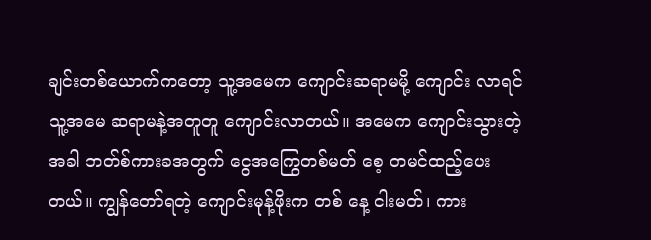ချင်းတစ်ယောက်ကတော့ သူ့အမေက ကျောင်းဆရာမမို့ ကျောင်း လာရင် သူ့အမေ ဆရာမနဲ့အတူတူ ကျောင်းလာတယ်။ အမေက ကျောင်းသွားတဲ့အခါ ဘတ်စ်ကားခအတွက် ငွေအကြွေတစ်မတ် စေ့ တမင်ထည့်ပေးတယ်။ ကျွန်တော်ရတဲ့ ကျောင်းမုန့်ဖိုးက တစ် နေ့ ငါးမတ်၊ ကား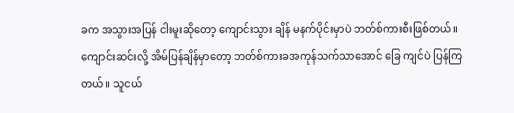ခက အသွားအပြန် ငါးမူးဆိုတော့ ကျောင်းသွား ချိန် မနက်ပိုင်းမှာပဲ ဘတ်စ်ကားစီးဖြစ်တယ်။ ကျောင်းဆင်းလို့ အိမ်ပြန်ချိန်မှာတော့ ဘတ်စ်ကားခအကုန်သက်သာအောင် ခြေ ကျင်ပဲ ပြန်ကြတယ်။ သူငယ်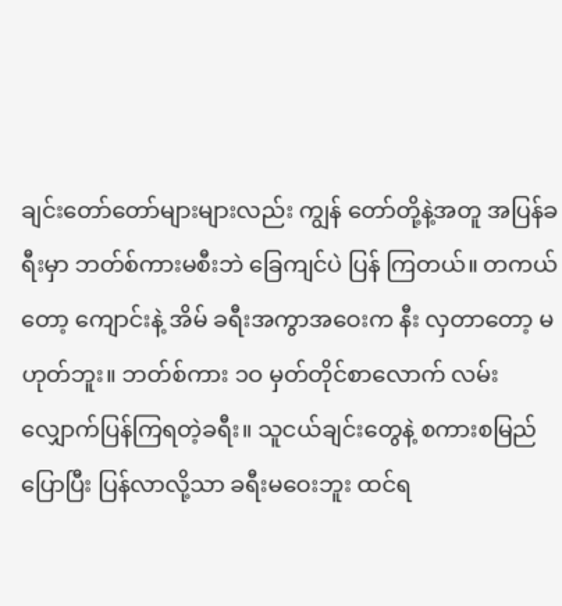ချင်းတော်တော်များများလည်း ကျွန် တော်တို့နဲ့အတူ အပြန်ခရီးမှာ ဘတ်စ်ကားမစီးဘဲ ခြေကျင်ပဲ ပြန် ကြတယ်။ တကယ်တော့ ကျောင်းနဲ့ အိမ် ခရီးအကွာအဝေးက နီး လှတာတော့ မဟုတ်ဘူး။ ဘတ်စ်ကား ၁ဝ မှတ်တိုင်စာလောက် လမ်းလျှောက်ပြန်ကြရတဲ့ခရီး။ သူငယ်ချင်းတွေနဲ့ စကားစမြည် ပြောပြီး ပြန်လာလို့သာ ခရီးမဝေးဘူး ထင်ရ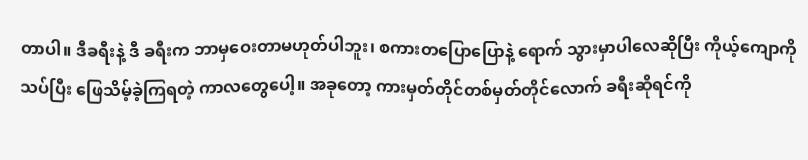တာပါ။ ဒီခရီးနဲ့ ဒီ ခရီးက ဘာမှဝေးတာမဟုတ်ပါဘူး၊ စကားတပြောပြောနဲ့ ရောက် သွားမှာပါလေဆိုပြီး ကိုယ့်ကျောကိုသပ်ပြီး ဖြေသိမ့်ခဲ့ကြရတဲ့ ကာလတွေပေါ့။ အခုတော့ ကားမှတ်တိုင်တစ်မှတ်တိုင်လောက် ခရီးဆိုရင်ကို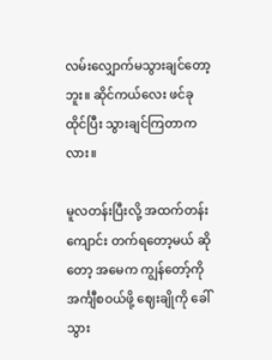လမ်းလျှောက်မသွားချင်တော့ဘူး။ ဆိုင်ကယ်လေး ဖင်ခုထိုင်ပြီး သွားချင်ကြတာကလား။

မူလတန်းပြီးလို့ အထက်တန်းကျောင်း တက်ရတော့မယ် ဆိုတော့ အမေက ကျွန်တော့်ကို အင်္ကျီစဝယ်ဖို့ ဈေးချိုကို ခေါ် သွား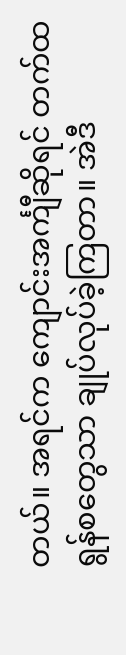တယ်။ အရင်က ကျောင်းအင်္ကျီဆိုရင် တက်ထရွန်စတွေသာ ချုပ်လုပ်ခဲ့ကြတာ။ အဲဒီ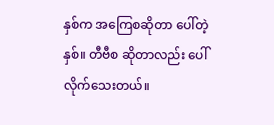နှစ်က အကြေစဆိုတာ ပေါ်တဲ့နှစ်။ တီဗီစ ဆိုတာလည်း ပေါ်လိုက်သေးတယ်။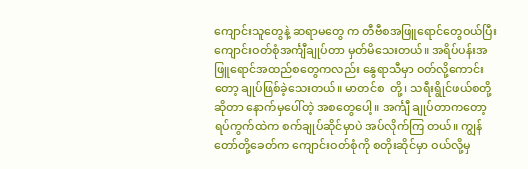ကျောင်းသူတွေနဲ့ ဆရာမတွေ က တီဗီစအဖြူရောင်တွေဝယ်ပြီး ကျောင်းဝတ်စုံအင်္ကျီချုပ်တာ မှတ်မိသေးတယ်။ အရိပ်ပန်းအဖြူရောင်အထည်စတွေကလည်း နွေရာသီမှာ ဝတ်လို့ကောင်းတော့ ချုပ်ဖြစ်ခဲ့သေးတယ်။ မာတင်စ  တို့၊ သရီးရွိုင်ဖယ်စတို့ဆိုတာ နောက်မှပေါ်တဲ့ အစတွေပေါ့။ အင်္ကျီ ချုပ်တာကတော့ ရပ်ကွက်ထဲက စက်ချုပ်ဆိုင်မှာပဲ အပ်လိုက်ကြ တယ်။ ကျွန်တော်တို့ခေတ်က ကျောင်းဝတ်စုံကို စတိုးဆိုင်မှာ ဝယ်လို့မှ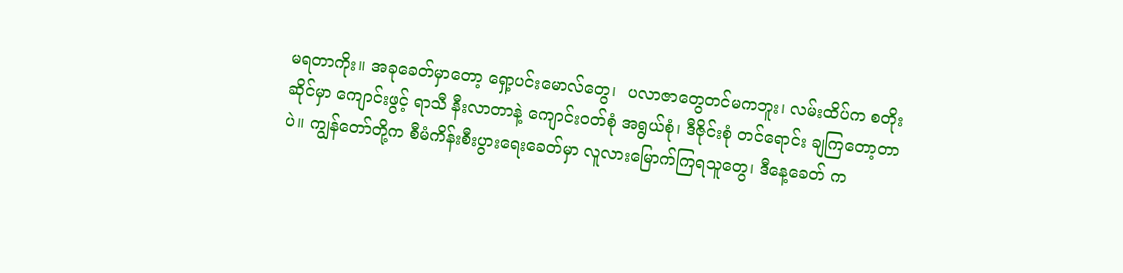မရတာကိုး။ အခုခေတ်မှာတော့ ရှော့ပင်းမောလ်တွေ၊  ပလာဇာတွေတင်မကဘူး၊ လမ်းထိပ်က စတိုးဆိုင်မှာ ကျောင်းဖွင့် ရာသီ နီးလာတာနဲ့ ကျောင်းဝတ်စုံ အရွယ်စုံ၊ ဒီဇိုင်းစုံ တင်ရောင်း ချကြတော့တာပဲ။ ကျွန်တော်တို့က စီမံကိန်းစီးပွားရေးခေတ်မှာ လူလားမြောက်ကြရသူတွေ၊ ဒီနေ့ခေတ် က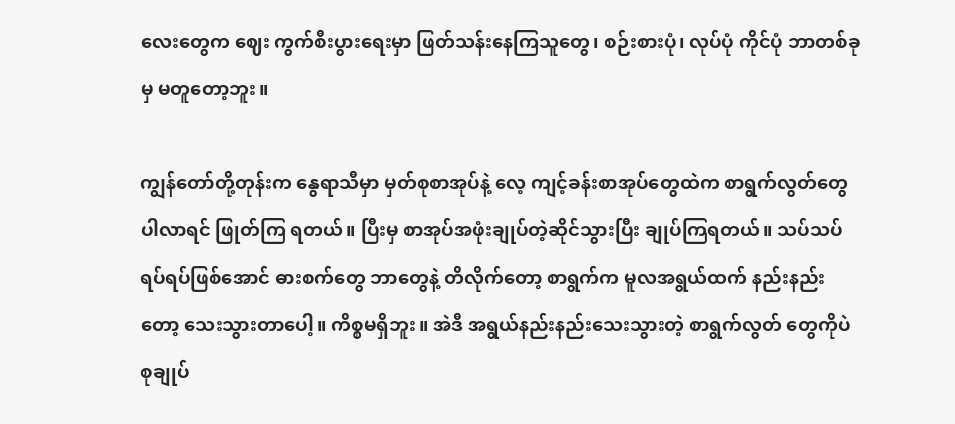လေးတွေက ဈေး ကွက်စီးပွားရေးမှာ ဖြတ်သန်းနေကြသူတွေ၊ စဉ်းစားပုံ၊ လုပ်ပုံ ကိုင်ပုံ ဘာတစ်ခုမှ မတူတော့ဘူး။

ကျွန်တော်တို့တုန်းက နွေရာသီမှာ မှတ်စုစာအုပ်နဲ့ လေ့ ကျင့်ခန်းစာအုပ်တွေထဲက စာရွက်လွတ်တွေ ပါလာရင် ဖြုတ်ကြ ရတယ်။ ပြီးမှ စာအုပ်အဖုံးချုပ်တဲ့ဆိုင်သွားပြီး ချုပ်ကြရတယ်။ သပ်သပ်ရပ်ရပ်ဖြစ်အောင် ဓားစက်တွေ ဘာတွေနဲ့ တိလိုက်တော့ စာရွက်က မူလအရွယ်ထက် နည်းနည်းတော့ သေးသွားတာပေါ့။ ကိစ္စမရှိဘူး။ အဲဒီ အရွယ်နည်းနည်းသေးသွားတဲ့ စာရွက်လွတ် တွေကိုပဲ စုချုပ်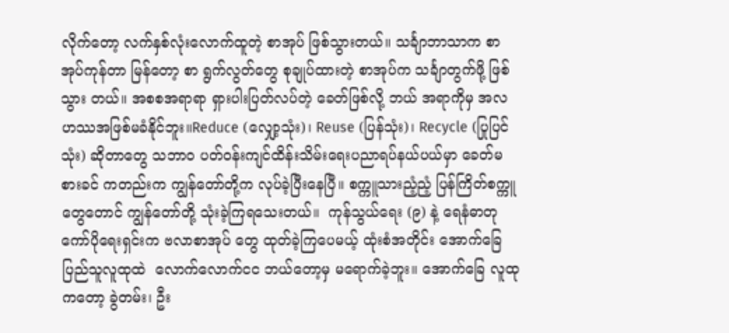လိုက်တော့ လက်နှစ်လုံးလောက်ထူတဲ့ စာအုပ် ဖြစ်သွားတယ်။ သင်္ချာဘာသာက စာအုပ်ကုန်တာ မြန်တော့ စာ ရွက်လွတ်တွေ စုချုပ်ထားတဲ့ စာအုပ်က သင်္ချာတွက်ဖို့ ဖြစ်သွား တယ်။ အစစအရာရာ ရှားပါးပြတ်လပ်တဲ့ ခေတ်ဖြစ်လို့ ဘယ် အရာကိုမှ အလဟဿအဖြစ်မခံနိုင်ဘူး။Reduce (လျှော့သုံး)၊ Reuse (ပြန်သုံး)၊ Recycle (ပြုပြင်သုံး) ဆိုတာတွေ သဘာဝ ပတ်ဝန်းကျင်ထိန်းသိမ်းရေးပညာရပ်နယ်ပယ်မှာ ခေတ်မစားခင် ကတည်းက ကျွန်တော်တို့က လုပ်ခဲ့ပြီးနေပြီ။ စက္ကူသားညံ့ညံ့ ပြန်ကြိတ်စက္ကူတွေတောင် ကျွန်တော်တို့ သုံးခဲ့ကြရသေးတယ်။  ကုန်သွယ်ရေး (၉) နဲ့ ရေနံဓာတုကော်ပိုရေးရှင်းက ဗလာစာအုပ် တွေ ထုတ်ခဲ့ကြပေမယ့် ထုံးစံအတိုင်း အောက်ခြေပြည်သူလူထုထဲ  လောက်လောက်ငင ဘယ်တော့မှ မရောက်ခဲ့ဘူး။ အောက်ခြေ လူထုကတော့ ခွဲတမ်း၊ ဦး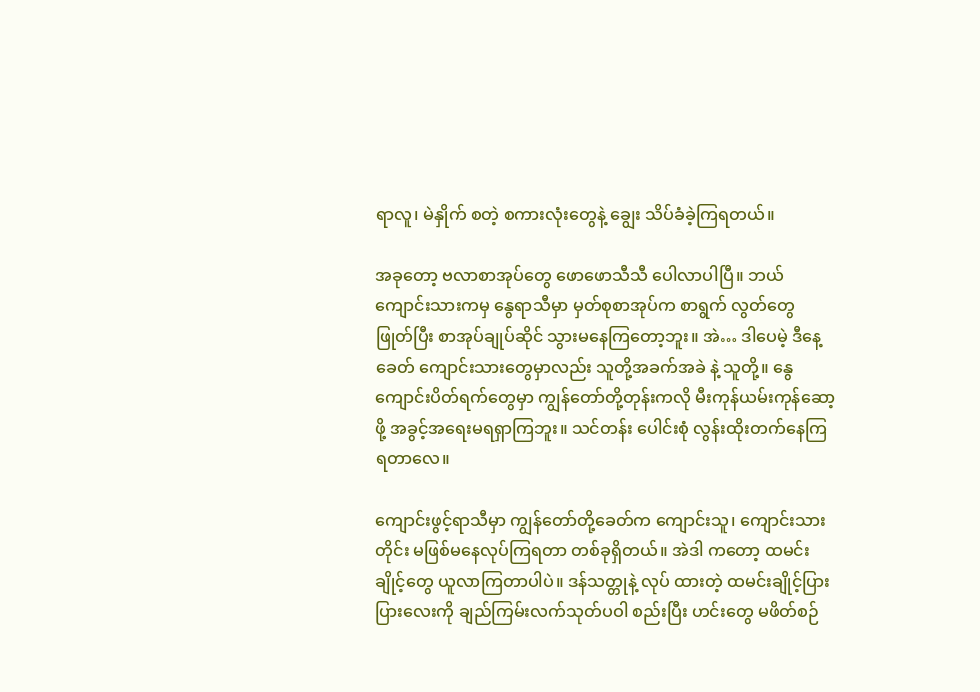ရာလူ၊ မဲနှိုက် စတဲ့ စကားလုံးတွေနဲ့ ချွေး သိပ်ခံခဲ့ကြရတယ်။

အခုတော့ ဗလာစာအုပ်တွေ ဖောဖောသီသီ ပေါလာပါပြီ။ ဘယ်ကျောင်းသားကမှ နွေရာသီမှာ မှတ်စုစာအုပ်က စာရွက် လွတ်တွေ ဖြုတ်ပြီး စာအုပ်ချုပ်ဆိုင် သွားမနေကြတော့ဘူး။ အဲ… ဒါပေမဲ့ ဒီနေ့ခေတ် ကျောင်းသားတွေမှာလည်း သူတို့အခက်အခဲ နဲ့ သူတို့။ နွေကျောင်းပိတ်ရက်တွေမှာ ကျွန်တော်တို့တုန်းကလို မီးကုန်ယမ်းကုန်ဆော့ဖို့ အခွင့်အရေးမရရှာကြဘူး။ သင်တန်း ပေါင်းစုံ လွန်းထိုးတက်နေကြရတာလေ။

ကျောင်းဖွင့်ရာသီမှာ ကျွန်တော်တို့ခေတ်က ကျောင်းသူ၊ ကျောင်းသားတိုင်း မဖြစ်မနေလုပ်ကြရတာ တစ်ခုရှိတယ်။ အဲဒါ ကတော့ ထမင်းချိုင့်တွေ ယူလာကြတာပါပဲ။ ဒန်သတ္တုနဲ့ လုပ် ထားတဲ့ ထမင်းချိုင့်ပြားပြားလေးကို ချည်ကြမ်းလက်သုတ်ပဝါ စည်းပြီး ဟင်းတွေ မဖိတ်စဉ်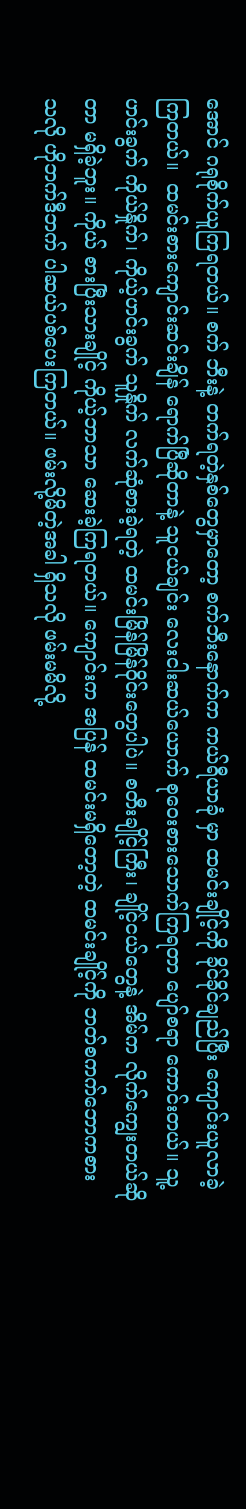အောင် ဂရုစိုက်ယူကြရတယ်။ စက် ဘီးနဲ့ တက်ရတဲ့နှစ်တွေမှာတော့ စက်ဘီးနောက်က ကယ်ရီယာခုံ မှာ ထမင်းချိုင့်ကို ခိုင်ခိုင်ချည်ပြီး ကျောင်းယူလာခဲ့ကြတယ်။  ထမင်းစားကျောင်းဆင်းချိန် ရောက်ပြီဆိုတာနဲ့ သူငယ်ချင်း လေးငါးဆယ်ယောက် စုဝေးစားသောက်ကြရတာ ပျော်စရာ ကောင်းတယ်။ သူ့ဟင်းခွက် ကိုယ်နှိုက်၊ ကိုယ့်ဟင်းခွက် သူနှိုက် လက်ဆုံစားခဲ့ရတဲ့ ထမင်းမြိန်မြိန်ဝိုင်းတွေပါပဲ။ စတီးချိုင့်ကြီး၊ ချိုင့်ငယ်တွေနဲ့ အိမ်က လိုက်ကျွေးတယ်ဆိုတာ မရှိခဲ့ဘူး။ ကိုယ် စားပြီးသားချိုင့် ကိုယ့်ဘာသာ ဆေးခဲ့ကြရတယ်။ ကျောင်းက အပြန် ထမင်းမရှိတော့တဲ့ ထမင်းချိုင့်ကို ဘတ်စကက်ဘောကစား သလို ဟိုဘက်ဒီဘက် ပါဆယ်ပစ်ပေးကြတယ်။ ဖမ်းလို့မိတဲ့အခါ ရှိသလို ဖမ်းမမိလို့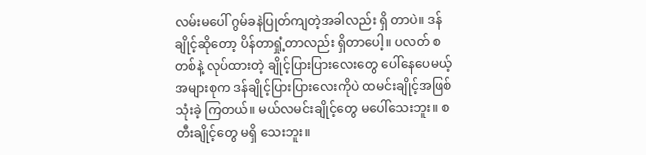လမ်းမပေါ် ဂွမ်ခနဲပြုတ်ကျတဲ့အခါလည်း ရှိ တာပဲ။ ဒန်ချိုင့်ဆိုတော့ ပိန်တာရှုံ့တာလည်း ရှိတာပေါ့။ ပလတ် စတစ်နဲ့ လုပ်ထားတဲ့ ချိုင့်ပြားပြားလေးတွေ ပေါ်နေပေမယ့် အများစုက ဒန်ချိုင့်ပြားပြားလေးကိုပဲ ထမင်းချိုင့်အဖြစ် သုံးခဲ့ ကြတယ်။ မယ်လမင်းချိုင့်တွေ မပေါ်သေးဘူး။ စတီးချိုင့်တွေ မရှိ သေးဘူး။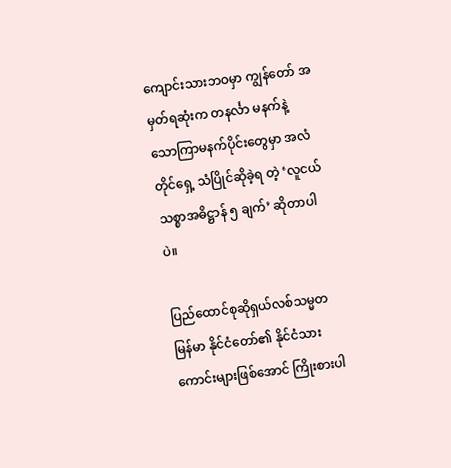ကျောင်းသားဘဝမှာ ကျွန်တော် အမှတ်ရဆုံးက တနင်္လာ မနက်နဲ့ သောကြာမနက်ပိုင်းတွေမှာ အလံတိုင်ရှေ့ သံပြိုင်ဆိုခဲ့ရ တဲ့ ‘လူငယ်သစ္စာအဓိဋ္ဌာန် ၅ ချက်’ ဆိုတာပါပဲ။

ပြည်ထောင်စုဆိုရှယ်လစ်သမ္မတ မြန်မာ နိုင်ငံတော်၏ နိုင်ငံသားကောင်းများဖြစ်အောင် ကြိုးစားပါ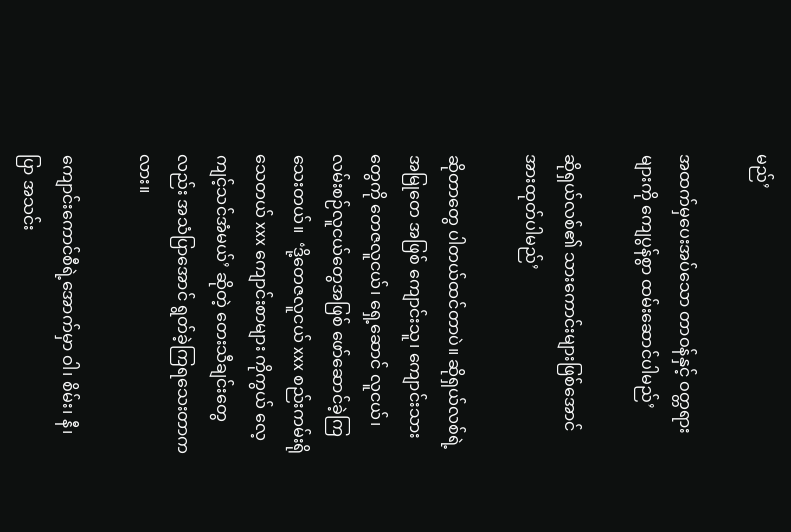မည်’

အထက်မှပေးအပ်သော တာဝန်နှင့် ဝတ္တရား များကို ကျေပွန်စွာ ထမ်းဆောင်ပါမည်’

ဆိုရှယ်လစ်၏ သားကောင်းများဖြစ်အောင် အားထုတ်ပါမည်’

ဆိုတာတွေ ပါတယ်ထင်တာပဲ။ ဆိုရှယ်လစ်ရဲ့ အမြုတေ အဖြစ် ကျောင်းသူ၊ ကျောင်းသားတွေကို တေဇလူငယ်၊ ရှေ့ဆောင် လူငယ်၊ လမ်းစဉ်လူငယ်တွေအဖြစ် ဖော်ဆောင်ခဲ့ကြသေးတယ်။  ‘ဒို့တေဇလူငယ် xxx စည်းကမ်းရိုသေတယ် xxx ကျောင်းစာများ ကိုကွယ် လေ့ကျင့်သင်အံမယ်’ ဆိုတဲ့ တေးသီချင်းတွေလည်း အသံပြာအောင် ရွတ်ခဲ့ကြရသေးတာကလား။

ကျောင်းကောင်စီရဲ့အောက်မှာ ဝါ၊ စိမ်း၊ နီ၊ ပြာ အသင်း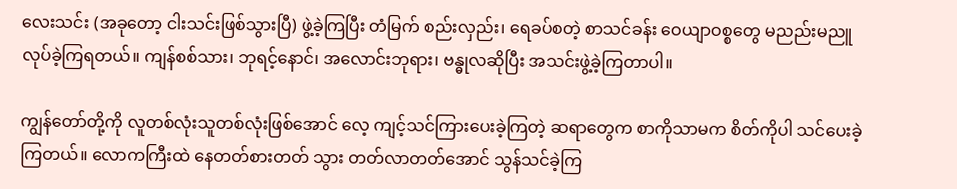လေးသင်း (အခုတော့ ငါးသင်းဖြစ်သွားပြီ) ဖွဲ့ခဲ့ကြပြီး တံမြက် စည်းလှည်း၊ ရေခပ်စတဲ့ စာသင်ခန်း ဝေယျာဝစ္စတွေ မညည်းမညူ လုပ်ခဲ့ကြရတယ်။ ကျန်စစ်သား၊ ဘုရင့်နောင်၊ အလောင်းဘုရား၊ ဗန္ဓုလဆိုပြီး အသင်းဖွဲ့ခဲ့ကြတာပါ။

ကျွန်တော်တို့ကို လူတစ်လုံးသူတစ်လုံးဖြစ်အောင် လေ့ ကျင့်သင်ကြားပေးခဲ့ကြတဲ့ ဆရာတွေက စာကိုသာမက စိတ်ကိုပါ သင်ပေးခဲ့ကြတယ်။ လောကကြီးထဲ နေတတ်စားတတ် သွား တတ်လာတတ်အောင် သွန်သင်ခဲ့ကြ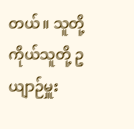တယ်။ သူတို့ကိုယ်သူတို့ ဥယျာဉ်မှူး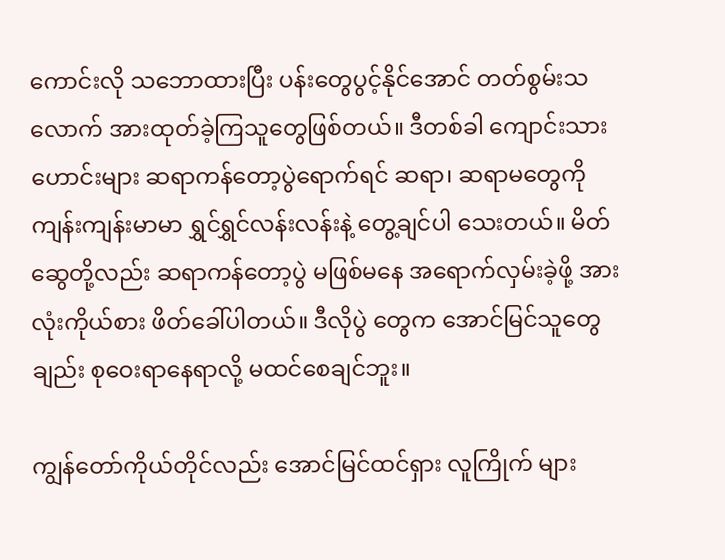ကောင်းလို သဘောထားပြီး ပန်းတွေပွင့်နိုင်အောင် တတ်စွမ်းသလောက် အားထုတ်ခဲ့ကြသူတွေဖြစ်တယ်။ ဒီတစ်ခါ ကျောင်းသားဟောင်းများ ဆရာကန်တော့ပွဲရောက်ရင် ဆရာ၊ ဆရာမတွေကို ကျန်းကျန်းမာမာ ရွှင်ရွှင်လန်းလန်းနဲ့ တွေ့ချင်ပါ သေးတယ်။ မိတ်ဆွေတို့လည်း ဆရာကန်တော့ပွဲ မဖြစ်မနေ အရောက်လှမ်းခဲ့ဖို့ အားလုံးကိုယ်စား ဖိတ်ခေါ်ပါတယ်။ ဒီလိုပွဲ တွေက အောင်မြင်သူတွေချည်း စုဝေးရာနေရာလို့ မထင်စေချင်ဘူး။

ကျွန်တော်ကိုယ်တိုင်လည်း အောင်မြင်ထင်ရှား လူကြိုက် များ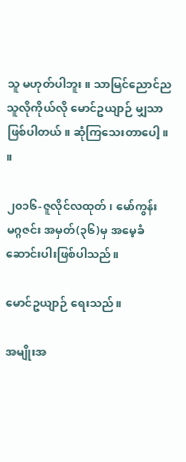သူ မဟုတ်ပါဘူး။ သာမြင်ညောင်ည သူလိုကိုယ်လို မောင်ဥယျာဉ် မျှသာ ဖြစ်ပါတယ်။ ဆုံကြသေးတာပေါ့ ။        ။

၂၀၁၆-ဇူလိုင်လထုတ်၊ မော်ကွန်း မဂ္ဂဇင်း အမှတ်(၃၆)မှ အမေ့ခံ ဆောင်းပါးဖြစ်ပါသည်။

မောင်ဥယျာဉ် ရေးသည်။

အမျိုးအ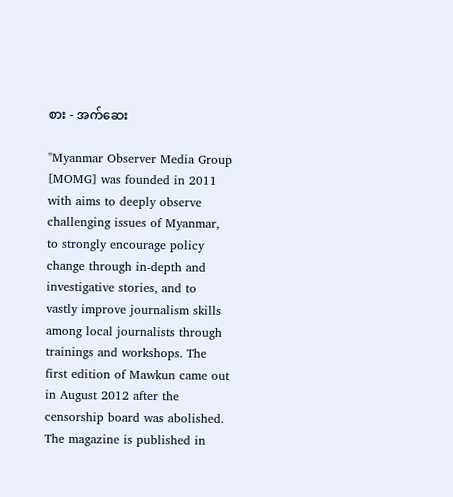စား - အက်ဆေး

"Myanmar Observer Media Group [MOMG] was founded in 2011 with aims to deeply observe challenging issues of Myanmar, to strongly encourage policy change through in-depth and investigative stories, and to vastly improve journalism skills among local journalists through trainings and workshops. The first edition of Mawkun came out in August 2012 after the censorship board was abolished. The magazine is published in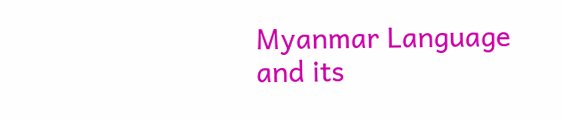Myanmar Language and its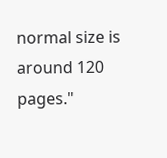normal size is around 120 pages."